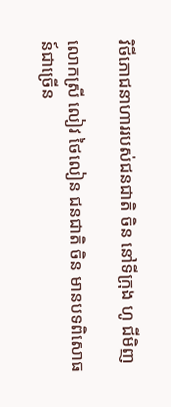វិថីភោជនាហាររបស់ជនជាតិ ចិន នៅទីក្រុង ហូ ជីមិញ

លោកស្រី លៀវ ថៃលៀន ជនជាតិ ចិន មានបទពិសោធន៍ជាច្រើន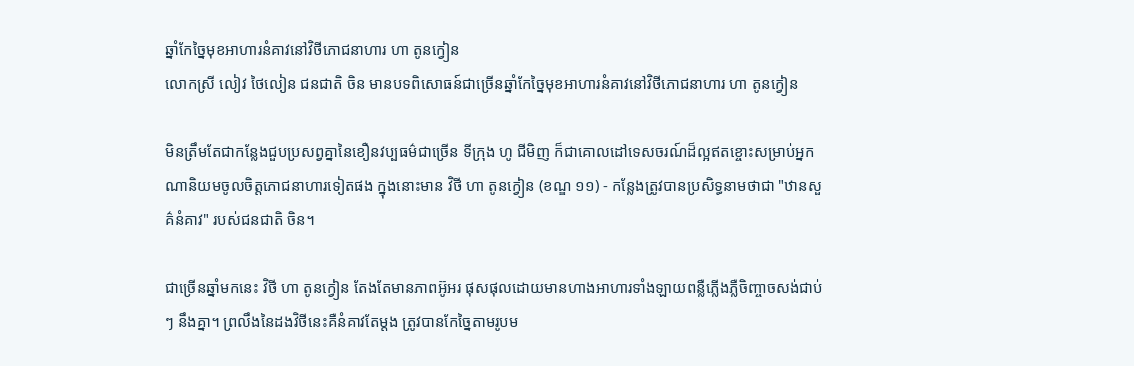ឆ្នាំកែចៃ្នមុខអាហារនំគាវនៅវិថីភោជនាហារ ហា តូនក្វៀន
លោកស្រី លៀវ ថៃលៀន ជនជាតិ ចិន មានបទពិសោធន៍ជាច្រើនឆ្នាំកែចៃ្នមុខអាហារនំគាវនៅវិថីភោជនាហារ ហា តូនក្វៀន

មិនត្រឹមតែជាកន្លែងជួបប្រសព្វគ្នានៃខឿនវប្បធម៌ជាច្រើន ទីក្រុង ហូ ជីមិញ ក៏ជាគោលដៅទេសចរណ៍ដ៏ល្អឥតខ្ចោះសម្រាប់អ្នកណានិយមចូលចិត្តភោជនាហារទៀតផង ក្នុងនោះមាន វិថី ហា តូនក្វៀន (ខណ្ឌ ១១) - កន្លែងត្រូវបានប្រសិទ្ធនាមថាជា "ឋានសួគ៌នំគាវ" របស់ជនជាតិ ចិន។

ជាច្រើនឆ្នាំមកនេះ វិថី ហា តូនក្វៀន តែងតែមានភាពអ៊ូអរ ផុសផុលដោយមានហាងអាហារទាំងឡាយពន្លឺភ្លើងភ្លឺចិញ្ចាចសង់ជាប់ៗ នឹងគ្នា។ ព្រលឹងនៃដងវិថីនេះគឺនំគាវតែម្តង ត្រូវបានកែច្នៃតាមរូបម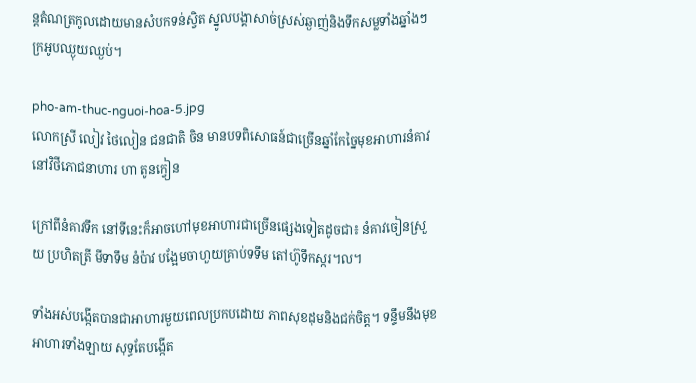ន្តតំណត្រកូលដោយមានសំបកទន់ស្វិត ស្នូលបង្គាសាច់ស្រស់ឆ្ងាញ់និងទឹកសម្លទាំងឆ្នាំងៗ ក្រអូបឈ្ងុយឈ្ងប់។

pho-am-thuc-nguoi-hoa-5.jpg
លោកស្រី លៀវ ថៃលៀន ជនជាតិ ចិន មានបទពិសោធន៍ជាច្រើនឆ្នាំកែចៃ្នមុខអាហារនំគាវនៅវិថីភោជនាហារ ហា តូនក្វៀន

ក្រៅពីនំគាវទឹក នៅទីនេះក៏អាចហៅមុខអាហារជាច្រើនផ្សេងទៀតដូចជា៖ នំគាវចៀនស្រួយ ប្រហិតត្រី មីទាទឹម នំប៉ាវ បង្អែមចាហួយគ្រាប់ទទឹម តៅហ៊ូទឹកស្ករ។ល។

ទាំងអស់បង្កើតបានជាអាហារមួយពេលប្រកបដោយ ភាពសុខដុមនិងជក់ចិត្ត។ ទន្ទឹមនឹងមុខអាហារទាំងឡាយ សុទ្ធតែបង្កើត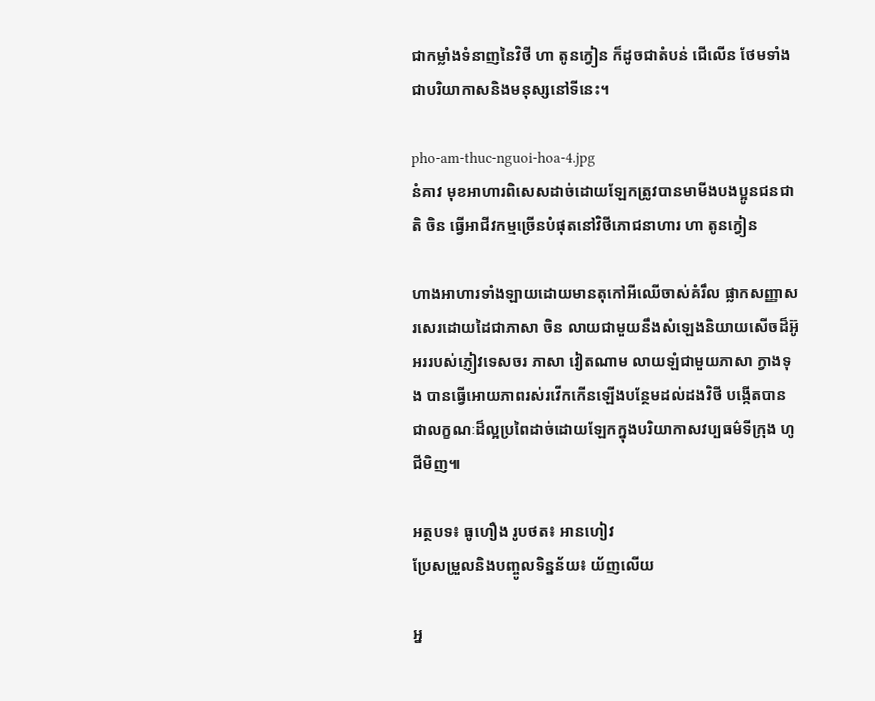ជាកម្លាំងទំនាញនៃវិថី ហា តូនក្វៀន ក៏ដូចជាតំបន់ ជើលើន ថែមទាំងជាបរិយាកាសនិងមនុស្សនៅទីនេះ។

pho-am-thuc-nguoi-hoa-4.jpg
នំគាវ មុខអាហារពិសេសដាច់ដោយឡែកត្រូវបានមាមីងបងប្អូនជនជាតិ ចិន ធ្វើអាជីវកម្មច្រើនបំផុតនៅវិថីភោជនាហារ ហា តូនក្វៀន

ហាងអាហារទាំងឡាយដោយមានតុកៅអីឈើចាស់គំរឹល ផ្លាកសញ្ញាសរសេរដោយដៃជាភាសា ចិន លាយជាមួយនឹងសំឡេងនិយាយសើចដ៏អ៊ូអររបស់ភ្ញៀវទេសចរ ភាសា វៀតណាម លាយឡំជាមួយភាសា ក្វាងទុង បានធ្វើអោយភាពរស់រវើកកើនឡើងបន្ថែមដល់ដងវិថី បង្កើតបានជាលក្ខណៈដ៏ល្អប្រពៃដាច់ដោយឡែកក្នុងបរិយាកាសវប្បធម៌ទីក្រុង ហូ ជីមិញ៕

អត្ថបទ៖ ធូហឿង រូបថត៖ អានហៀវ
ប្រែសម្រួលនិងបញ្ចូលទិន្នន័យ៖ យ័ញលើយ

អ្ន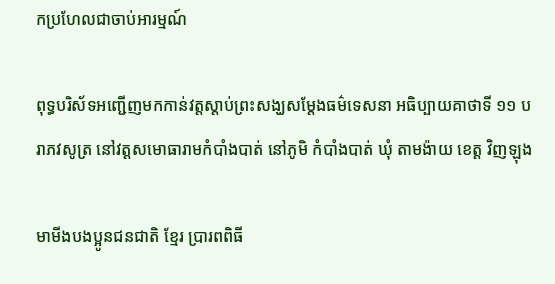កប្រហែលជាចាប់អារម្មណ៍

ពុទ្ធបរិស័ទអញ្ជើញមកកាន់វត្តស្តាប់ព្រះសង្ឃសម្តែងធម៌ទេសនា អធិប្បាយគាថាទី ១១ បរាភវសូត្រ នៅវត្តសមោធារាមកំបាំងបាត់ នៅភូមិ កំបាំងបាត់ ឃុំ តាមង៉ាយ ខេត្ត វិញឡុង

មាមីងបងប្អូនជនជាតិ ខ្មែរ ប្រារពពិធី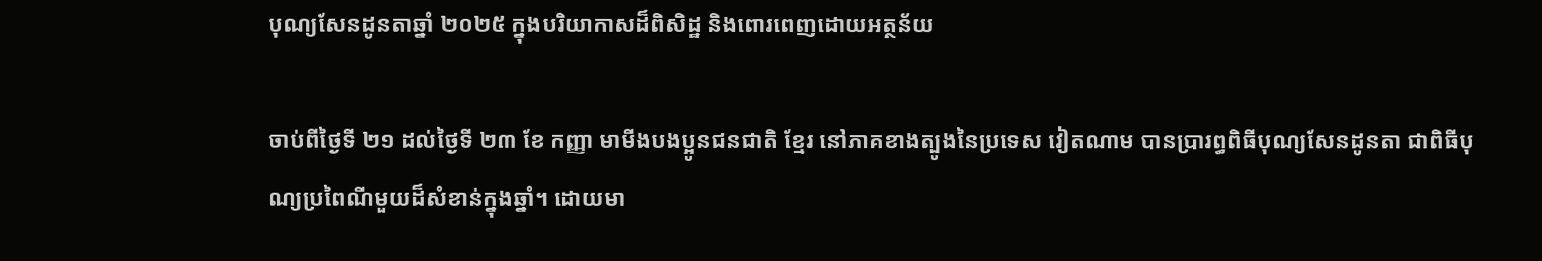បុណ្យសែនដូនតាឆ្នាំ ២០២៥ ក្នុងបរិយាកាសដ៏ពិសិដ្ឋ និងពោរពេញដោយអត្ថន័យ

ចាប់ពីថ្ងៃទី ២១ ដល់ថ្ងៃទី ២៣ ខែ កញ្ញា មាមីងបងប្អូនជនជាតិ ខ្មែរ នៅភាគខាងត្បូងនៃប្រទេស វៀតណាម បានប្រារព្ធពិធីបុណ្យសែនដូនតា ជាពិធីបុណ្យប្រពៃណីមួយដ៏សំខាន់ក្នុងឆ្នាំ។ ដោយមា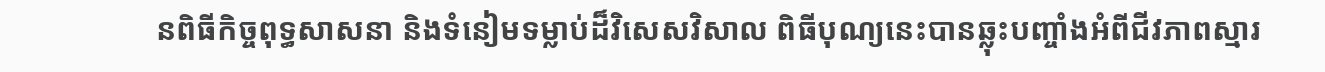នពិធីកិច្ចពុទ្ធសាសនា និងទំនៀមទម្លាប់ដ៏វិសេសវិសាល ពិធីបុណ្យនេះបានឆ្លុះបញ្ចាំងអំពីជីវភាពស្មារ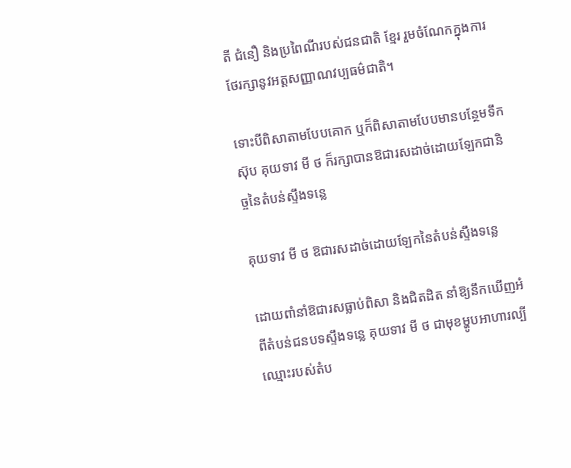តី ជំនឿ និងប្រពៃណីរបស់ជនជាតិ ខ្មែរ រួមចំណែកក្នុងការថែរក្សានូវអត្តសញ្ញាណវប្បធម៌ជាតិ។

ទោះបីពិសាតាមបែបគោក ឬក៏ពិសាតាមបែបមានបន្ថែមទឹកស៊ុប គុយទាវ មី ថ ក៏រក្សាបានឱជារសដាច់ដោយឡែកជានិច្ចនៃតំបន់ស្ទឹងទន្លេ

គុយទាវ មី ថ ឱជារសដាច់ដោយឡែកនៃតំបន់ស្ទឹងទន្លេ

ដោយពាំនាំឱជារសធ្លាប់ពិសា និងជិតដិត នាំឱ្យនឹកឃើញអំពីតំបន់ជនបទស្ទឹងទន្លេ គុយទាវ មី ថ ជាមុខម្ហូបអាហារល្បីឈ្មោះរបស់តំប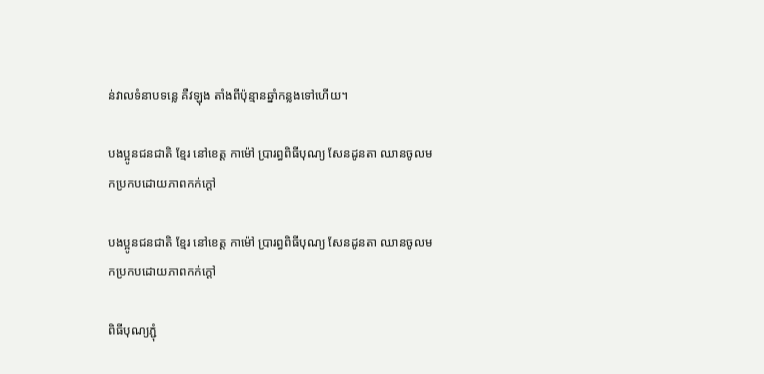ន់វាលទំនាបទន្លេ គឺវឡុង តាំងពីប៉ុន្មានឆ្នាំកន្លងទៅហើយ។

បងប្អូនជនជាតិ ខ្មែរ នៅខេត្ត កាម៉ៅ ប្រារព្ធពិធីបុណ្យ សែនដូនតា ឈានចូលមកប្រកបដោយភាពកក់ក្តៅ

បងប្អូនជនជាតិ ខ្មែរ នៅខេត្ត កាម៉ៅ ប្រារព្ធពិធីបុណ្យ សែនដូនតា ឈានចូលមកប្រកបដោយភាពកក់ក្តៅ

ពិធីបុណ្យភ្ជុំ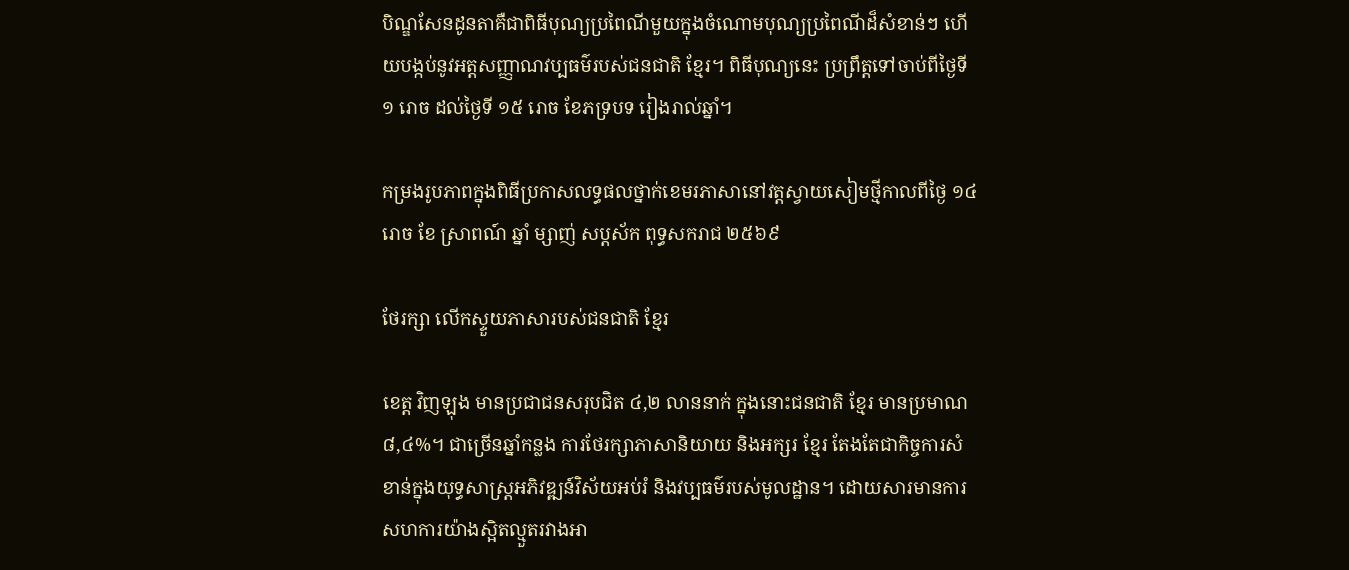បិណ្ឌសែនដូនតាគឺជាពិធីបុណ្យប្រពៃណីមួយក្នុងចំណោមបុណ្យប្រពៃណីដ៏សំខាន់ៗ ហើយបង្កប់នូវអត្តសញ្ញាណវប្បធម៌របស់ជនជាតិ ខ្មែរ។ ពិធីបុណ្យនេះ ប្រព្រឹត្តទៅចាប់ពីថ្ងៃទី ១ រោច ដល់ថ្ងៃទី ១៥ រោច ខែភទ្របទ រៀងរាល់ឆ្នាំ។

កម្រងរូបភាពក្នុងពិធីប្រកាសលទ្ធផលថ្នាក់ខេមរភាសានៅវត្តស្វាយសៀមថ្មីកាលពីថ្ងៃ ១៤ រោច ខែ ស្រាពណ៍ ឆ្នាំ ម្សាញ់ សប្តស័ក ពុទ្ធសករាជ ២៥៦៩

ថែរក្សា លើកស្ទួយភាសារបស់ជនជាតិ ខ្មែរ

ខេត្ត វិញឡុង មានប្រជាជនសរុបជិត ៤,២ លាននាក់ ក្នុងនោះជនជាតិ ខ្មែរ មានប្រមាណ ៨,៤%។ ជាច្រើនឆ្នាំកន្លង ការថែរក្សាភាសានិយាយ និងអក្សរ ខ្មែរ តែងតែជាកិច្ចការសំខាន់ក្នុងយុទ្ធសាស្ត្រអភិវឌ្ឍន៍វិស័យអប់រំ និងវប្បធម៌របស់មូលដ្ឋាន។ ដោយសារមានការសហការយ៉ាងស្អិតល្មួតរវាងអា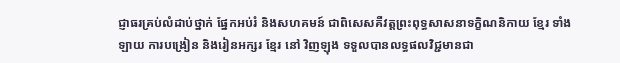ជ្ញាធរគ្រប់លំដាប់ថ្នាក់ ផ្នែកអប់រំ និងសហគមន៍ ជាពិសេសគឺវត្តព្រះពុទ្ធសាសនាទក្ខិណនិកាយ ខ្មែរ ទាំងឡាយ ការបង្រៀន និងរៀនអក្សរ ខ្មែរ នៅ វិញឡុង ទទួលបានលទ្ធផលវិជ្ជមានជា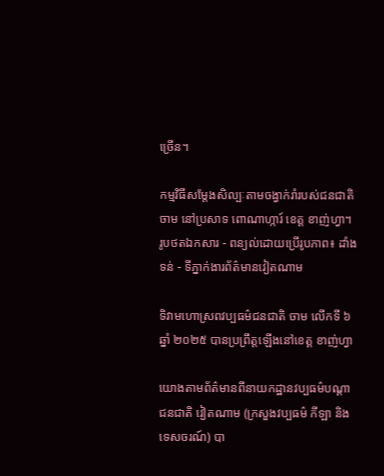ច្រើន។

កម្មវិធីសម្តែងសិល្បៈតាមចង្វាក់រាំរបស់ជនជាតិ ចាម នៅប្រសាទ ពោណាហ្ការ៍ ខេត្ត ខាញ់ហ្វា។ រូបថតឯកសារ - ពន្យល់ដោយប្រើរូបភាព៖ ដាំងទន់ - ទីភ្នាក់ងារព័ត៌មានវៀតណាម

ទិវាមហោស្រពវប្បធម៌ជនជាតិ ចាម លើកទី ៦ ឆ្នាំ ២០២៥ បានប្រព្រឹត្តឡើងនៅខេត្ត ខាញ់ហ្វា

យោងតាមព័ត៌មានពីនាយកដ្ឋានវប្បធម៌បណ្តាជនជាតិ វៀតណាម (ក្រសួងវប្បធម៌ កីឡា និងទេសចរណ៍) បា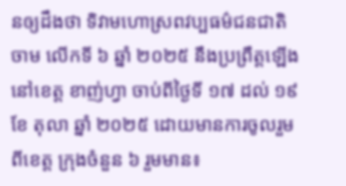នឲ្យដឹងថា ទិវាមហោស្រពវប្បធម៌ជនជាតិ ចាម លើកទី ៦ ឆ្នាំ ២០២៥ នឹងប្រព្រឹត្តឡើងនៅខេត្ត ខាញ់ហ្វា ចាប់ពីថ្ងៃទី ១៧ ដល់ ១៩ ខែ តុលា ឆ្នាំ ២០២៥ ដោយមានការចូលរួមពីខេត្ត ក្រុងចំនួន ៦ រួមមាន៖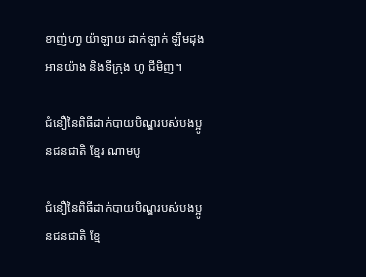ខាញ់ហា្វ យ៉ាឡាយ ដាក់ឡាក់ ឡឹមដុង អានយ៉ាង និងទីក្រុង ហូ ជីមិញ។

ជំនឿនៃពិធីដាក់បាយបិណ្ឌរបស់បងប្អូនជនជាតិ ខ្មែរ ណាមបូ

ជំនឿនៃពិធីដាក់បាយបិណ្ឌរបស់បងប្អូនជនជាតិ ខ្មែ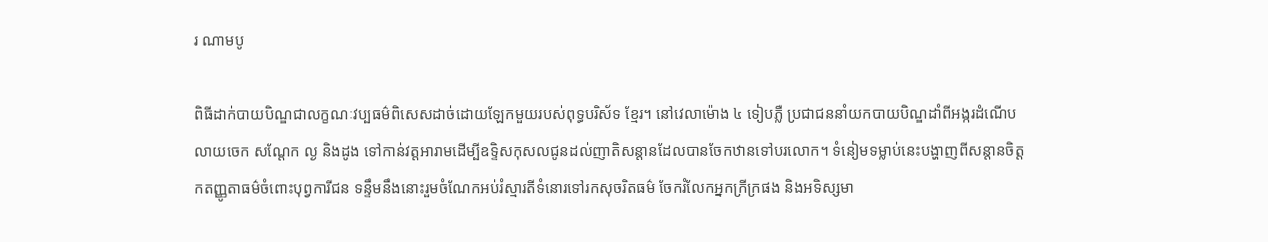រ ណាមបូ

ពិធីដាក់បាយបិណ្ឌជាលក្ខណៈវប្បធម៌ពិសេសដាច់ដោយឡែកមួយរបស់ពុទ្ធបរិស័ទ ខ្មែរ។ នៅវេលាម៉ោង ៤ ទៀបភ្លឺ ប្រជាជននាំយកបាយបិណ្ឌដាំពីអង្ករដំណើប លាយចេក សណ្តែក ល្ង និងដូង ទៅកាន់វត្តអារាមដើម្បីឧទ្ទិសកុសលជូនដល់ញាតិសន្ដានដែលបានចែកឋានទៅបរលោក។ ទំនៀមទម្លាប់នេះបង្ហាញពីសន្តានចិត្តកតញ្ញូតាធម៌ចំពោះបុព្វការីជន ទន្ទឹមនឹងនោះរួមចំណែកអប់រំស្មារតីទំនោរទៅរកសុចរិតធម៌ ចែករំលែកអ្នកក្រីក្រផង និងអទិស្សមា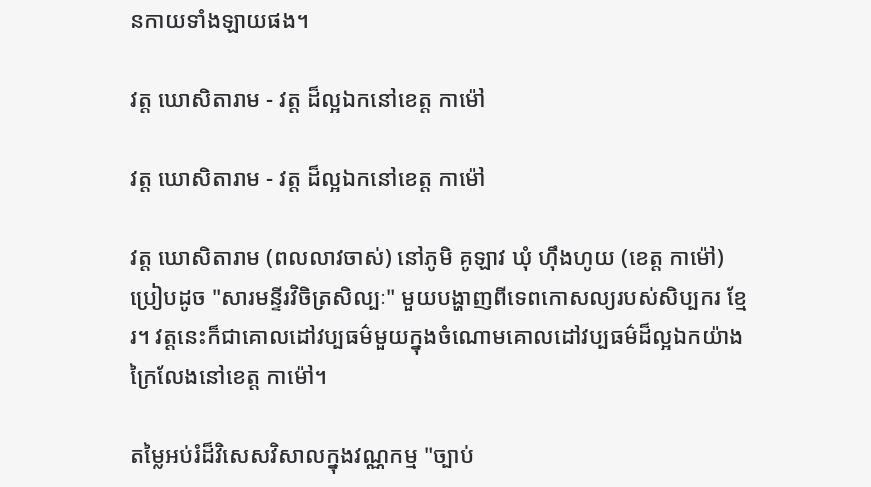នកាយទាំងឡាយផង។

វត្ត ឃោសិតារាម - វត្ត ដ៏ល្អឯកនៅខេត្ត កាម៉ៅ

វត្ត ឃោសិតារាម - វត្ត ដ៏ល្អឯកនៅខេត្ត កាម៉ៅ

វត្ត ឃោសិតារាម (ពលលាវចាស់) នៅភូមិ គូឡាវ ឃុំ ហ៊ឹងហូយ (ខេត្ត កាម៉ៅ) ប្រៀបដូច "សារមន្ទីរវិចិត្រសិល្បៈ" មួយបង្ហាញពីទេពកោសល្យរបស់សិប្បករ ខ្មែរ។ វត្តនេះក៏ជាគោលដៅវប្បធម៌មួយក្នុងចំណោមគោលដៅវប្បធម៌ដ៏ល្អឯកយ៉ាងក្រៃលែងនៅខេត្ត កាម៉ៅ។

តម្លៃអប់រំដ៏វិសេសវិសាលក្នុងវណ្ណកម្ម "ច្បាប់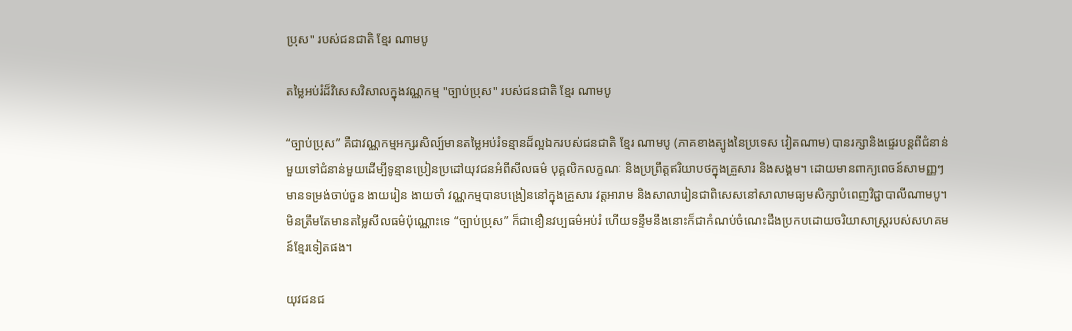ប្រុស" របស់ជនជាតិ ខ្មែរ ណាមបូ

តម្លៃអប់រំដ៏វិសេសវិសាលក្នុងវណ្ណកម្ម "ច្បាប់ប្រុស" របស់ជនជាតិ ខ្មែរ ណាមបូ

“ច្បាប់ប្រុស” គឺជាវណ្ណកម្មអក្សរសិល្ប៍មានតម្លៃអប់រំទន្មានដ៏ល្អឯករបស់ជនជាតិ ខ្មែរ ណាមបូ (ភាគខាងត្បូងនៃប្រទេស វៀតណាម) បានរក្សានិងផ្ទេរបន្តពីជំនាន់មួយទៅជំនាន់មួយដើម្បីទូន្មានប្រៀនប្រដៅយុវជនអំពីសីលធម៌ បុគ្គលិកលក្ខណៈ និងប្រព្រឹត្តឥរិយាបថក្នុងគ្រួសារ និងសង្គម។ ដោយមានពាក្យពេចន៍សាមញ្ញៗ មានទម្រង់ចាប់ចួន ងាយរៀន ងាយចាំ វណ្ណកម្មបានបង្រៀននៅក្នុងគ្រួសារ វត្តអារាម និងសាលារៀនជាពិសេសនៅសាលាមធ្យមសិក្សាបំពេញវិជ្ជាបាលីណាមបូ។ មិនត្រឹមតែមានតម្លៃសីលធម៌ប៉ុណ្ណោះទេ “ច្បាប់ប្រុស” ក៏ជាខឿនវប្បធម៌អប់រំ ហើយទន្ទឹមនឹងនោះក៏ជាកំណប់ចំណេះដឹងប្រកបដោយចរិយាសាស្ត្ររបស់សហគមន៍ខ្មែរទៀតផង។

យុវជនជ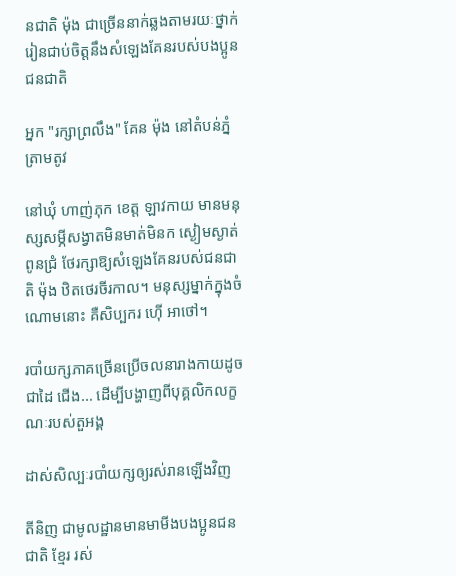នជាតិ ម៉ុង ជាច្រើននាក់ឆ្លងតាមរយៈថ្នាក់រៀនជាប់ចិត្តនឹងសំឡេងគែនរបស់បងប្អូនជនជាតិ

អ្នក "រក្សាព្រលឹង" គែន ម៉ុង នៅតំបន់ភ្នំ ត្រាមតូវ

នៅឃុំ ហាញ់ភុក ខេត្ត ឡាវកាយ មានមនុស្សសម្ភីសង្វាតមិនមាត់មិនក ស្ងៀមស្ងាត់ពូនជ្រំ ថែរក្សាឱ្យសំឡេងគែនរបស់ជនជាតិ ម៉ុង ឋិតថេរចីរកាល។ មនុស្សម្នាក់ក្នុងចំណោមនោះ គឺសិប្បករ ហ៊ើ អាថៅ។

របាំយក្សភាគច្រើនប្រើចលនារាងកាយដូចជាដៃ ជើង... ដើម្បីបង្ហាញពីបុគ្គលិកលក្ខណៈរបស់តួអង្គ

ដាស់សិល្បៈរបាំយក្សឲ្យរស់រានឡើងវិញ

តីនិញ ជាមូលដ្ឋានមានមាមីងបងប្អូនជនជាតិ ខ្មែរ រស់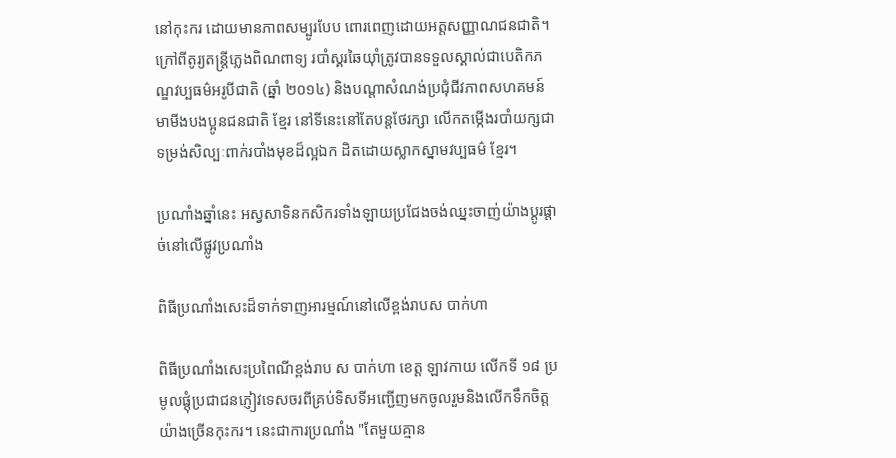នៅកុះករ ដោយមានភាពសម្បូរបែប ពោរពេញដោយអត្តសញ្ញាណជនជាតិ។ ក្រៅពីតូរ្យតន្រ្តីភ្លេងពិណពាទ្យ របាំស្គរឆៃយ៉ាំត្រូវបានទទួលស្គាល់ជាបេតិកភណ្ឌវប្បធម៌អរូបីជាតិ (ឆ្នាំ ២០១៤) និងបណ្តាសំណង់ប្រជុំជីវភាពសហគមន៍ មាមីងបងប្អូនជនជាតិ ខ្មែរ នៅទីនេះនៅតែបន្តថែរក្សា លើកតម្កើងរបាំយក្សជាទម្រង់សិល្បៈពាក់របាំងមុខដ៏ល្អឯក ដិតដោយស្លាកស្នាមវប្បធម៌ ខ្មែរ។

ប្រណាំងឆ្នាំនេះ អស្វសាទិនកសិករទាំងឡាយប្រជែងចង់ឈ្នះចាញ់យ៉ាងប្តូរផ្តាច់នៅលើផ្លូវប្រណាំង

ពិធីប្រណាំងសេះដ៏ទាក់ទាញអារម្មណ៍នៅលើខ្ពង់រាបស បាក់ហា

ពិធីប្រណាំងសេះប្រពៃណីខ្ពង់រាប ស បាក់ហា ខេត្ត ឡាវកាយ លើកទី ១៨ ប្រមូលផ្ដុំប្រជាជនភ្ញៀវទេសចរពីគ្រប់ទិសទីអញ្ជើញមកចូលរួមនិងលើកទឹកចិត្តយ៉ាងច្រើនកុះករ។ នេះជាការប្រណាំង "តែមួយគ្មាន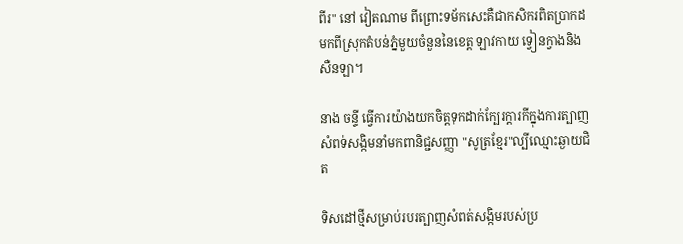ពីរ" នៅ វៀតណាម ពីព្រោះទម័កសេះគឺជាកសិករពិតប្រាកដមកពីស្រុកតំបន់ភ្នំមួយចំនួននៃខេត្ត ឡាវកាយ ទ្វៀនក្វាងនិង សឺនឡា។

នាង ចន្ទី ធ្វើការយ៉ាងយកចិត្តទុកដាក់ក្បែរក្តារកីក្នុងការត្បាញសំពទ់សង្កិមនាំមកពានិជ្ជសញ្ញា "សូត្រខ្មែរ"ល្បីឈ្មោះឆ្ងាយជិត

ទិសដៅថ្មីសម្រាប់របរត្បាញសំពត់សង្កិមរបស់ប្រ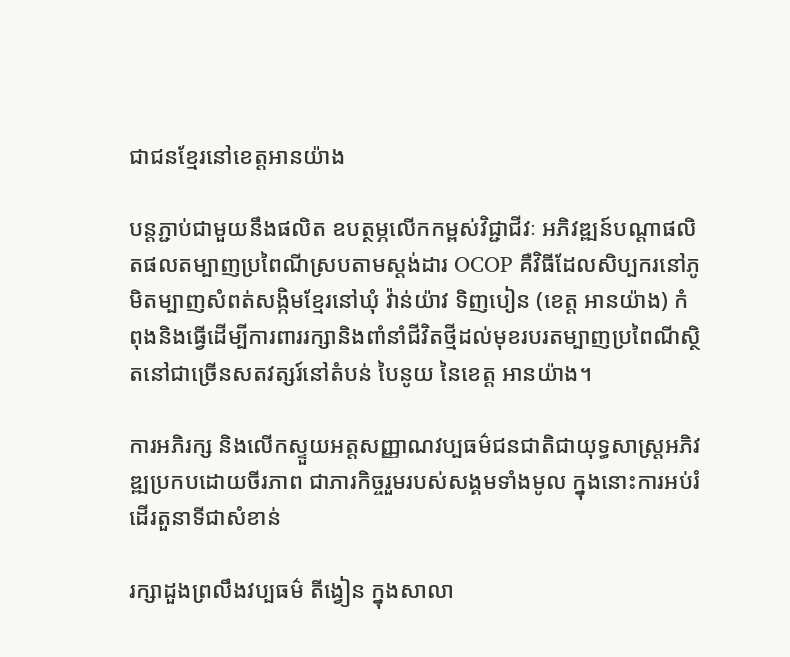ជាជនខ្មែរនៅខេត្តអានយ៉ាង

បន្តភ្ជាប់ជាមួយនឹងផលិត ឧបត្ថម្ភលើកកម្ពស់វិជ្ជាជីវៈ អភិវឌ្ឍន៍បណ្តាផលិតផលតម្បាញប្រពៃណីស្របតាមស្តង់ដារ OCOP គឺវិធីដែលសិប្បករនៅភូមិតម្បាញសំពត់សង្កិមខ្មែរនៅឃុំ វ៉ាន់យ៉ាវ ទិញបៀន (ខេត្ត អានយ៉ាង) កំពុងនិងធ្វើដើម្បីការពាររក្សានិងពាំនាំជីវិតថ្មីដល់មុខរបរតម្បាញប្រពៃណីស្ថិតនៅជាច្រើនសតវត្សរ៍នៅតំបន់ បៃនូយ នៃខេត្ត អានយ៉ាង។

ការអភិរក្ស និងលើកស្ទួយអត្តសញ្ញាណវប្បធម៌ជនជាតិជាយុទ្ធសាស្ត្រអភិវឌ្ឍប្រកបដោយចីរភាព ជាភារកិច្ចរួមរបស់សង្គមទាំងមូល ក្នុងនោះការអប់រំដើរតួនាទីជាសំខាន់

រក្សាដួងព្រលឹងវប្បធម៌ តីង្វៀន ក្នុងសាលា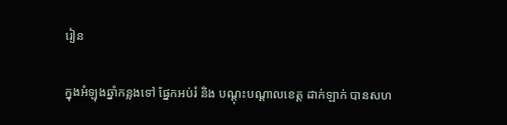រៀន

ក្នុងអំឡុងឆ្នាំកន្លងទៅ ផ្នែកអប់រំ និង បណ្តុះបណ្តាលខេត្ត ដាក់ឡាក់ បានសហ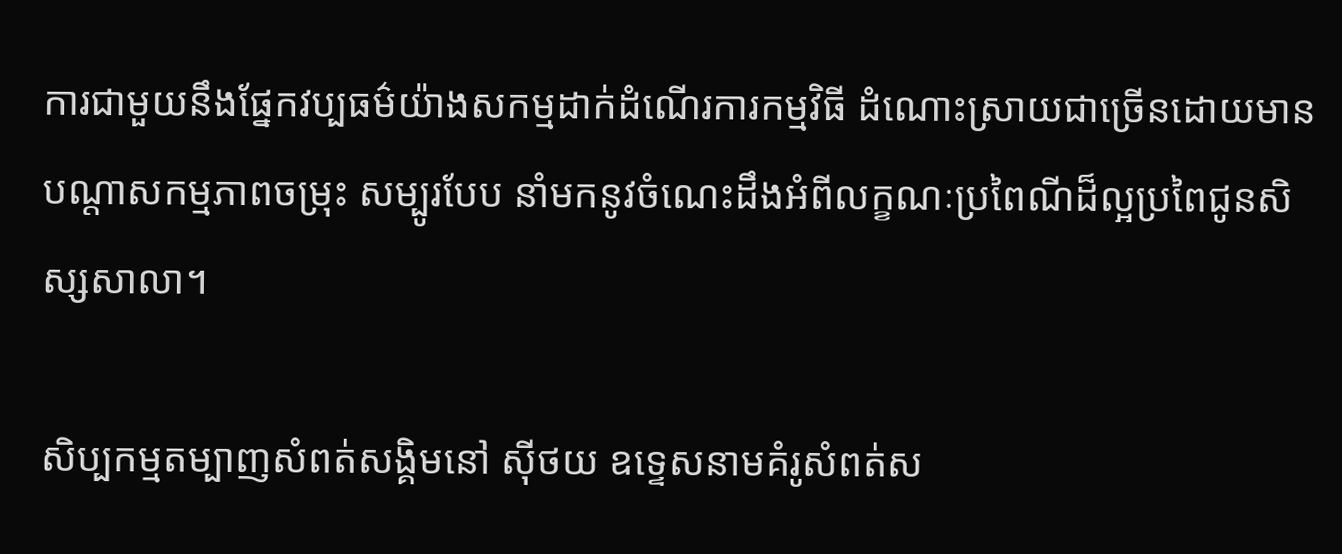ការជាមួយនឹងផ្នែកវប្បធម៌យ៉ាងសកម្មដាក់ដំណើរការកម្មវិធី ដំណោះស្រាយជាច្រើនដោយមានបណ្តាសកម្មភាពចម្រុះ សម្បូរបែប នាំមកនូវចំណេះដឹងអំពីលក្ខណៈប្រពៃណីដ៏ល្អប្រពៃជូនសិស្សសាលា។

សិប្បកម្មតម្បាញសំពត់សង្គិមនៅ ស៊ីថយ ឧទ្ទេសនាមគំរូសំពត់ស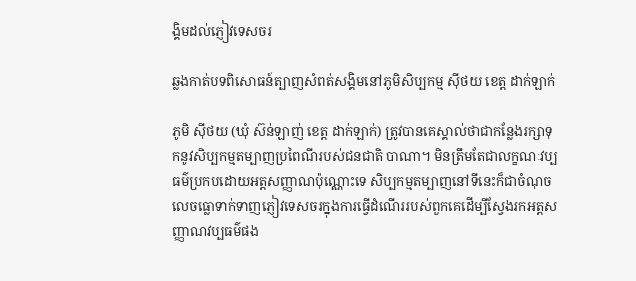ង្គិមដល់ភ្ញៀវទេសចរ

ឆ្លងកាត់បទពិសោធន៍ត្បាញសំពត់សង្គិមនៅភូមិសិប្បកម្ម ស៊ីថយ ខេត្ត ដាក់ឡាក់

ភូមិ ស៊ីថយ (ឃុំ ស៊ន់ឡាញ់ ខេត្ត ដាក់ឡាក់) ត្រូវបានគេស្គាល់ថាជាកន្លែងរក្សាទុកនូវសិប្បកម្មតម្បាញប្រពៃណីរបស់ជនជាតិ បាណា។ មិនត្រឹមតែជាលក្ខណៈវប្បធម៌ប្រកបដោយអត្តសញ្ញាណប៉ុណ្ណោះទេ សិប្បកម្មតម្បាញនៅទីនេះក៏ជាចំណុចលេចធ្លោទាក់ទាញភ្ញៀវទេសចរក្នុងការធ្វើដំណើររបស់ពួកគេដើម្បីស្វែងរកអត្តសញ្ញាណវប្បធម៌ផង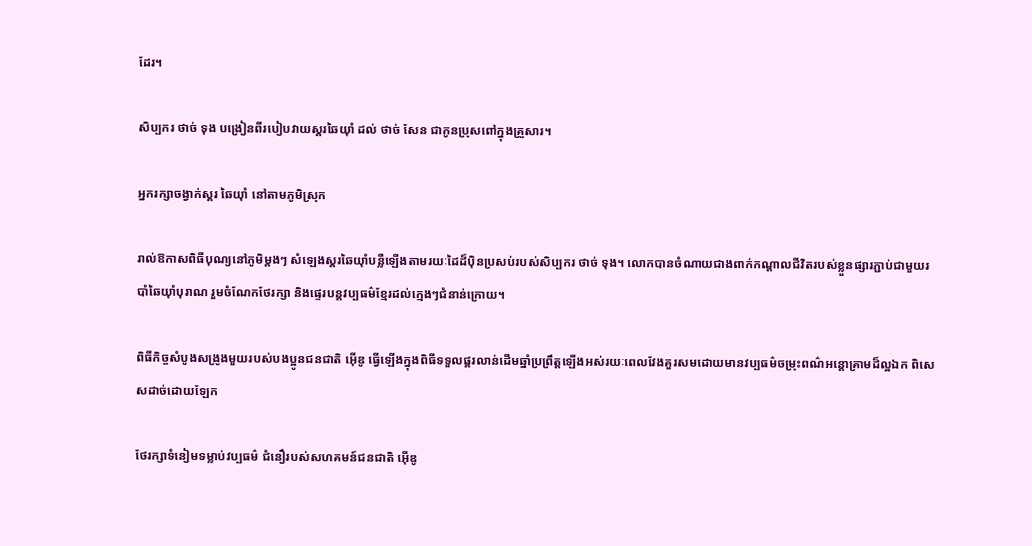ដែរ។

សិប្បករ ថាច់ ទុង បង្រៀនពីរបៀបវាយស្គរឆៃយ៉ាំ ដល់ ថាច់ សែន ជាកូនប្រុសពៅក្នុងគ្រួសារ។

អ្នករក្សាចង្វាក់ស្គរ ឆៃយ៉ាំ នៅតាមភូមិស្រុក

រាល់ឱកាសពិធីបុណ្យនៅភូមិម្តងៗ សំឡេងស្គរឆៃយ៉ាំបន្លឺឡើងតាមរយៈដៃដ៏ប៉ិនប្រសប់របស់សិប្បករ ថាច់ ទុង។ លោកបានចំណាយជាងពាក់កណ្តាលជីវិតរបស់ខ្លួនផ្សារភ្ជាប់ជាមួយរបាំឆៃយ៉ាំបុរាណ រួមចំណែកថែរក្សា និងផេ្ទរបន្តវប្បធម៌ខ្មែរដល់ក្មេងៗជំនាន់ក្រោយ។

ពិធីកិច្ចសំបូងសង្រូងមួយរបស់បងប្អូនជនជាតិ អ៊ើឌូ ធ្វើឡើងក្នុងពិធីទទួលផ្គរលាន់ដើមឆ្នាំប្រព្រឹត្តឡើងអស់រយៈពេលវែងគួរសមដោយមានវប្បធម៌ចម្រុះពណ៌អន្តោគ្រាមដ៏ល្អឯក ពិសេសដាច់ដោយឡែក

ថែរក្សាទំនៀមទម្លាប់វប្បធម៌ ជំនឿរបស់សហគមន៍ជនជាតិ អ៊ើឌូ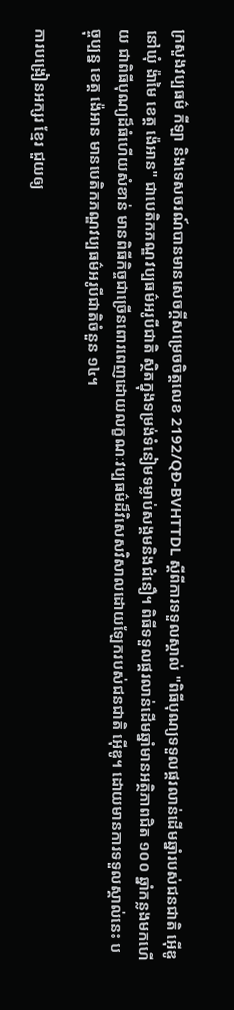ក្រសួងវប្បធម៌ កីឡា និងទេសចរណ៍បានមានសេចក្តីសម្រេចចិត្តលេខ 2192/QĐ-BVHTTDL ស្តីពីការទទួលស្គាល់ "ពិធីបុណ្យទទួលផ្គរលាន់ដើមឆ្នាំរបស់ជនជាតិ អ៊ើឌូ នៅឃុំ ង៉ាមៃ ខេត្ត ង៉េអាន" ជាបេតិកភណ្ឌវប្បធម៌អរូបីជាតិ ស្ថិតក្នុងទម្រង់ទំនៀមទម្លាប់សង្គមនិងជំនឿ។ ពិធីទទួលផ្គរលាន់ដើមឆ្នាំមានអត្ថិភាពជិត ១០០ ឆ្នាំកន្លងមកហើយ ជាពិធីបុណ្យដ៏ធំហើយសំខាន់ មានពិធីកិច្ចជាច្រើនពោរពេញដោយលក្ខណៈវប្បធម៌ដ៏វិសេសវិសាលដោយឡែករបស់ជនជាតិ អ៊ើឌូ។ ដោយមានការទទួលស្គាល់នេះ បច្ចុប្បន្ន ខេត្ត ង៉េអាន មានបេតិកភណ្ឌវប្បធម៌អរូបីជាតិចំនួន ១៤។

ការបង្រៀនអក្សរ ខ្មែរ ជួយឲ្យ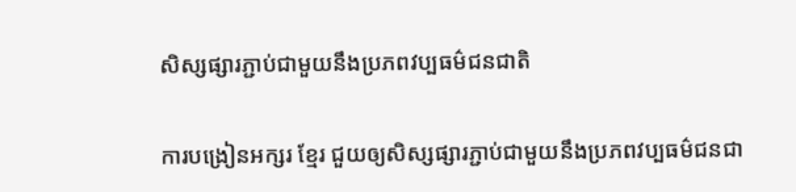សិស្សផ្សារភ្ជាប់ជាមួយនឹងប្រភពវប្បធម៌ជនជាតិ

ការបង្រៀនអក្សរ ខ្មែរ ជួយឲ្យសិស្សផ្សារភ្ជាប់ជាមួយនឹងប្រភពវប្បធម៌ជនជា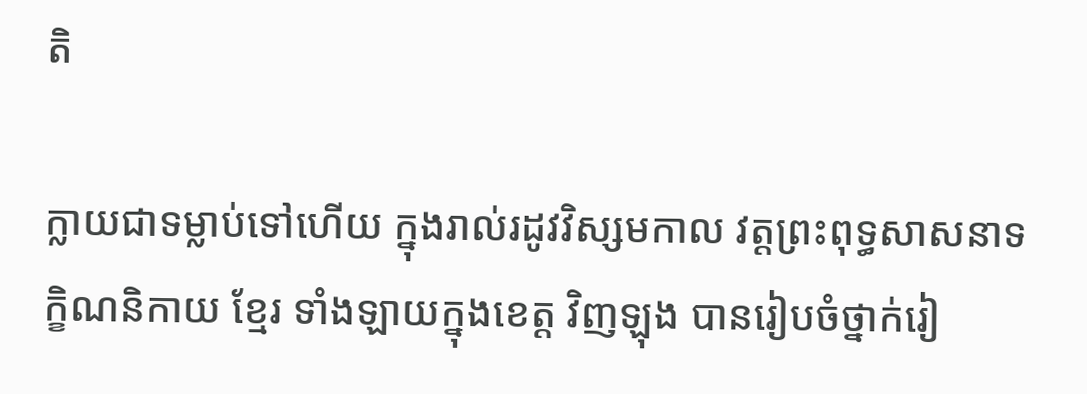តិ

ក្លាយជាទម្លាប់ទៅហើយ ក្នុងរាល់រដូវវិស្សមកាល វត្តព្រះពុទ្ធសាសនាទក្ខិណនិកាយ ខ្មែរ ទាំងឡាយក្នុងខេត្ត វិញឡុង បានរៀបចំថ្នាក់រៀ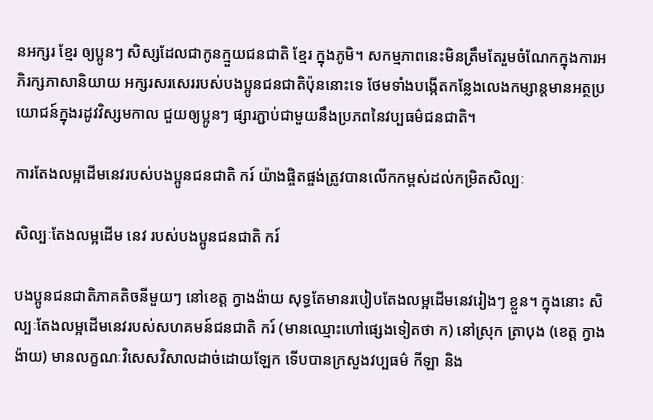នអក្សរ ខ្មែរ ឲ្យប្អូនៗ សិស្សដែលជាកូនក្មួយជនជាតិ ខ្មែរ ក្នុងភូមិ។ សកម្មភាពនេះមិនត្រឹមតែរួមចំណែកក្នុងការអភិរក្សភាសានិយាយ អក្សរសរសេររបស់បងប្អូនជនជាតិប៉ុននោះទេ ថែមទាំងបង្កើតកន្លែងលេងកម្សាន្តមានអត្ថប្រយោជន៍ក្នុងរដូវវិស្សមកាល ជួយឲ្យប្អូនៗ ផ្សារភ្ជាប់ជាមួយនឹងប្រភពនៃវប្បធម៌ជនជាតិ។

ការតែងលម្អដើមនេវរបស់បងប្អូនជនជាតិ ករ៍ យ៉ាងផ្ចិតផ្ចង់ត្រូវបានលើកកម្ពស់ដល់កម្រិតសិល្បៈ

សិល្បៈតែងលម្អដើម នេវ របស់បងប្អូនជនជាតិ ករ៍

បងប្អូនជនជាតិភាគតិចនីមួយៗ នៅខេត្ត ក្វាងង៉ាយ សុទ្ធតែមានរបៀបតែងលម្អដើមនេវរៀងៗ ខ្លួន។ ក្នុងនោះ សិល្បៈតែងលម្អដើមនេវរបស់សហគមន៍ជនជាតិ ករ៍ (មានឈ្មោះហៅផ្សេងទៀតថា ក) នៅស្រុក ត្រាបុង (ខេត្ត ក្វាងង៉ាយ) មានលក្ខណៈវិសេសវិសាលដាច់ដោយឡែក ទើបបានក្រសួងវប្បធម៌ កីឡា និង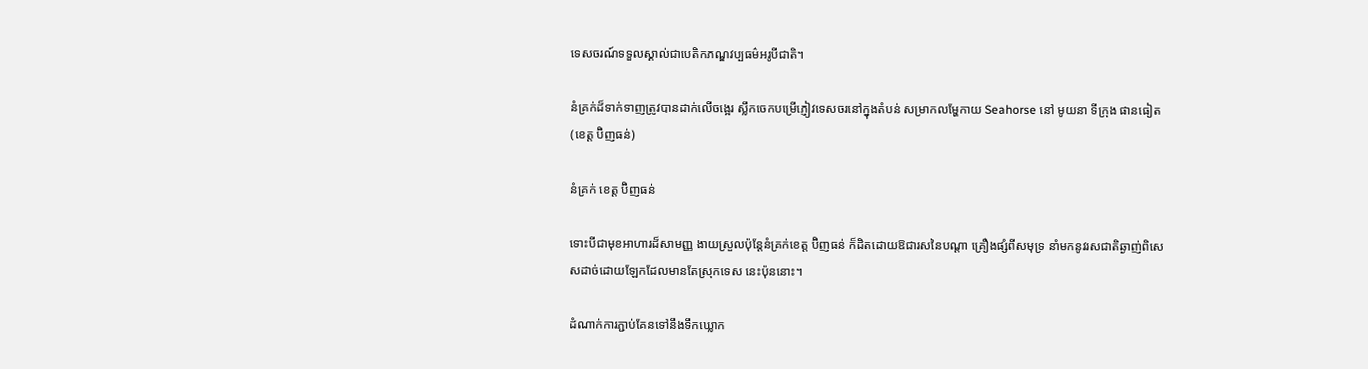ទេសចរណ៍ទទួលស្គាល់ជាបេតិកភណ្ឌវប្បធម៌អរូបីជាតិ។

នំគ្រក់ដ៏ទាក់ទាញត្រូវបានដាក់លើចង្អេរ ស្លឹកចេកបម្រើភ្ញៀវទេសចរនៅក្នុងតំបន់ សម្រាកលម្ហែកាយ Seahorse នៅ មូយនា ទីក្រុង ផានធៀត (ខេត្ត ប៊ិញធន់)

នំគ្រក់ ខេត្ត ប៊ិញធន់

ទោះបីជាមុខអាហារដ៏សាមញ្ញ ងាយស្រួលប៉ុន្តែនំគ្រក់ខេត្ត ប៊ិញធន់ ក៏ដិតដោយឱជារសនៃបណ្តា គ្រឿងផ្សំពីសមុទ្រ នាំមកនូវរសជាតិឆ្ងាញ់ពិសេសដាច់ដោយឡែកដែលមានតែស្រុកទេស នេះប៉ុននោះ។

ដំណាក់ការភ្ជាប់គែនទៅនឹងទឹកឃ្លោក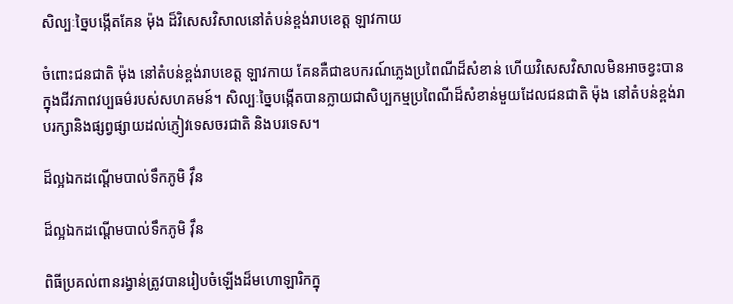សិល្បៈច្នៃបង្កើតគែន ម៉ុង ដ៏វិសេសវិសាលនៅតំបន់ខ្ពង់រាបខេត្ត ឡាវកាយ

ចំពោះជនជាតិ ម៉ុង នៅតំបន់ខ្ពង់រាបខេត្ត ឡាវកាយ គែនគឺជាឧបករណ៍ភ្លេងប្រពៃណីដ៏សំខាន់ ហើយវិសេសវិសាលមិនអាចខ្វះបានក្នុងជីវភាពវប្បធម៌របស់សហគមន៍។ សិល្បៈច្នៃបង្កើតបានក្លាយជាសិប្បកម្មប្រពៃណីដ៏សំខាន់មួយដែលជនជាតិ ម៉ុង នៅតំបន់ខ្ពង់រាបរក្សានិងផ្សព្វផ្សាយដល់ភ្ញៀវទេសចរជាតិ និងបរទេស។

ដ៏ល្អឯកដណ្ដើមបាល់ទឹកភូមិ វ៉ឹន

ដ៏ល្អឯកដណ្ដើមបាល់ទឹកភូមិ វ៉ឹន

ពិធីប្រគល់ពានរង្វាន់ត្រូវបានរៀបចំឡើងដ៏មហោឡារិកក្នុ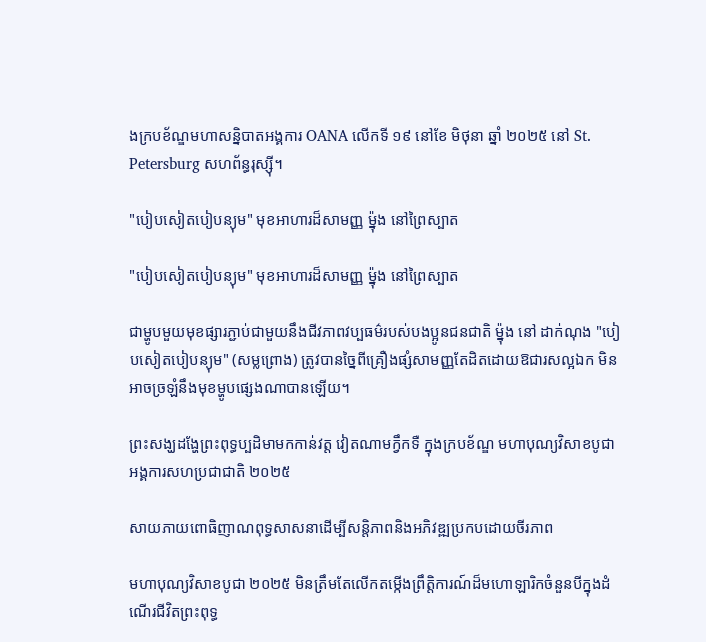ងក្របខ័ណ្ឌមហាសន្និបាតអង្គការ OANA លើកទី ១៩ នៅខែ មិថុនា ឆ្នាំ ២០២៥ នៅ St. Petersburg សហព័ន្ធរុស្ស៊ី។

"បៀបសៀតបៀបន្យុម" មុខអាហារដ៏សាមញ្ញ ម៉្នុង នៅព្រៃស្បាត

"បៀបសៀតបៀបន្យុម" មុខអាហារដ៏សាមញ្ញ ម៉្នុង នៅព្រៃស្បាត

ជាម្ហូបមួយមុខផ្សារភ្ជាប់ជាមួយនឹងជីវភាពវប្បធម៌របស់បងប្អូនជនជាតិ ម៉្នុង នៅ ដាក់ណុង "បៀបសៀតបៀបន្យុម" (សម្លព្រោង) ត្រូវបានច្នៃពីគ្រឿងផ្សំសាមញ្ញតែដិតដោយឱជារសល្អឯក មិនអាចច្រឡំនឹងមុខម្ហូបផ្សេងណាបានឡើយ។

ព្រះសង្ឃដង្ហែព្រះពុទ្ធប្បដិមាមកកាន់វត្ត វៀតណាមក្វឹកទឺ ក្នុងក្របខ័ណ្ឌ មហាបុណ្យវិសាខបូជាអង្គការសហប្រជាជាតិ ២០២៥

សាយភាយពោធិញាណពុទ្ធសាសនាដើម្បីសន្តិភាពនិងអភិវឌ្ឍប្រកបដោយចីរភាព

មហាបុណ្យវិសាខបូជា ២០២៥ មិនត្រឹមតែលើកតម្កើងព្រឹត្តិការណ៍ដ៏មហោឡារិកចំនួនបីក្នុងដំណើរជីវិតព្រះពុទ្ធ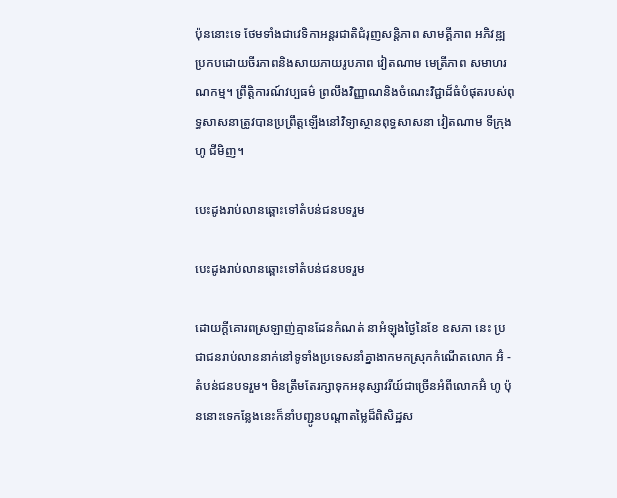ប៉ុននោះទេ ថែមទាំងជាវេទិកាអន្តរជាតិជំរុញសន្តិភាព សាមគ្គីភាព អភិវឌ្ឍប្រកបដោយចីរភាពនិងសាយភាយរូបភាព វៀតណាម មេត្រីភាព សមាហរណកម្ម។ ព្រឹត្តិការណ៍វប្បធម៌ ព្រលឹងវិញ្ញាណនិងចំណេះវិជ្ជាដ៏ធំបំផុតរបស់ពុទ្ធសាសនាត្រូវបានប្រព្រឹត្តឡើងនៅវិទ្យាស្ថានពុទ្ធសាសនា វៀតណាម ទីក្រុង ហូ ជីមិញ។

បេះដូងរាប់លានឆ្ពោះទៅតំបន់ជនបទរួម

បេះដូងរាប់លានឆ្ពោះទៅតំបន់ជនបទរួម

ដោយក្តីគោរពស្រឡាញ់គ្មានដែនកំណត់ នាអំឡុងថ្ងៃនៃខែ ឧសភា នេះ ប្រជាជនរាប់លាននាក់នៅទូទាំងប្រទេសនាំគ្នាងាកមកស្រុកកំណើតលោក អ៊ំ - តំបន់ជនបទរួម។ មិនត្រឹមតែរក្សាទុកអនុស្សាវរីយ៍ជាច្រើនអំពីលោកអ៊ំ ហូ ប៉ុននោះទេកន្លែងនេះក៏នាំបញ្ជូនបណ្តាតម្លៃដ៏ពិសិដ្ឋស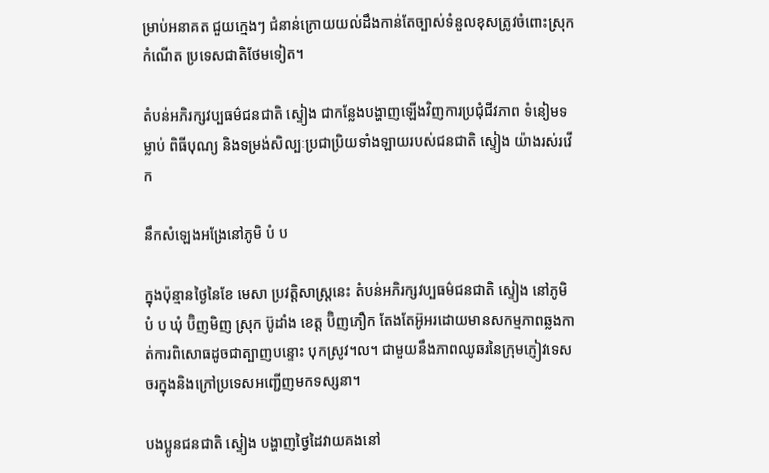ម្រាប់អនាគត ជួយក្មេងៗ ជំនាន់ក្រោយយល់ដឹងកាន់តែច្បាស់ទំនួលខុសត្រូវចំពោះស្រុកកំណើត ប្រទេសជាតិថែមទៀត។

តំបន់អភិរក្សវប្បធម៌ជនជាតិ ស្ទៀង ជាកន្លែងបង្ហាញឡើងវិញការប្រជុំជីវភាព ទំនៀមទម្លាប់ ពិធីបុណ្យ និងទម្រង់សិល្បៈប្រជាប្រិយទាំងឡាយរបស់ជនជាតិ ស្ទៀង យ៉ាងរស់រវើក

នឹកសំឡេងអង្រែនៅភូមិ បំ ប

ក្នុងប៉ុន្មានថ្ងៃនៃខែ មេសា ប្រវត្តិសាស្ត្រនេះ តំបន់អភិរក្សវប្បធម៌ជនជាតិ ស្ទៀង នៅភូមិ បំ ប ឃុំ ប៊ិញមិញ ស្រុក ប៊ូដាំង ខេត្ត ប៊ិញភឿក តែងតែអ៊ូអរដោយមានសកម្មភាពឆ្លងកាត់ការពិសោធដូចជាត្បាញបន្ទោះ បុកស្រូវ។ល។ ជាមួយនឹងភាពឈូឆរនៃក្រុមភ្ញៀវទេសចរក្នុងនិងក្រៅប្រទេសអញ្ជើញមកទស្សនា។

បងប្អូនជនជាតិ ស្ទៀង បង្ហាញថ្វៃដៃវាយគងនៅ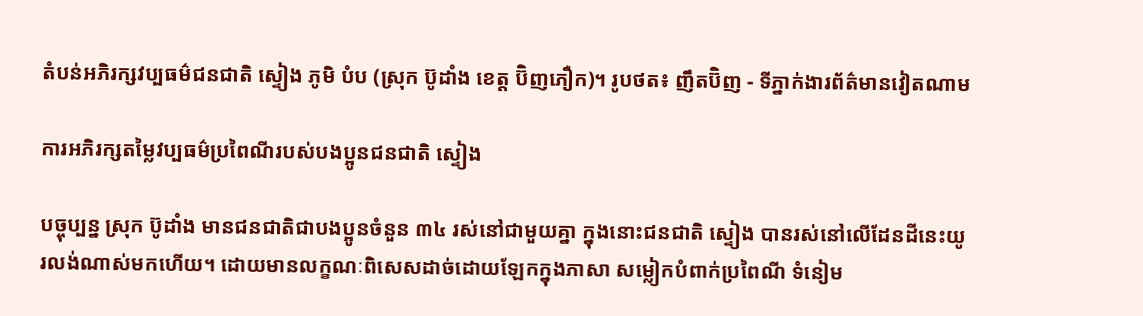តំបន់អភិរក្សវប្បធម៌ជនជាតិ ស្ទៀង ភូមិ បំប (ស្រុក ប៊ូដាំង ខេត្ត ប៊ិញភឿក)។ រូបថត៖ ញឹតប៊ិញ - ទីភ្នាក់ងារព័ត៌មានវៀតណាម

ការអភិរក្សតម្លៃវប្បធម៌ប្រពៃណីរបស់បងប្អូនជនជាតិ ស្ទៀង

បច្ចុប្បន្ន ស្រុក ប៊ូដាំង មានជនជាតិជាបងប្អូនចំនួន ៣៤ រស់នៅជាមួយគ្នា ក្នុងនោះជនជាតិ ស្ទៀង បានរស់នៅលើដែនដីនេះយូរលង់ណាស់មកហើយ។ ដោយមានលក្ខណៈពិសេសដាច់ដោយឡែកក្នុងភាសា សម្លៀកបំពាក់ប្រពៃណី ទំនៀម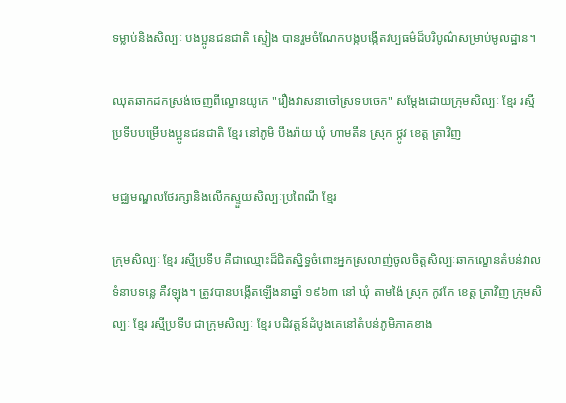ទម្លាប់និងសិល្បៈ បងប្អូនជនជាតិ ស្ទៀង បានរួមចំណែកបង្កបង្កើតវប្បធម៌ដ៏បរិបូណ៌សម្រាប់មូលដ្ឋាន។

ឈុតឆាកដកស្រង់ចេញពីល្ខោនយូកេ "រឿងវាសនាចៅស្រទបចេក" សម្តែងដោយក្រុមសិល្បៈ ខ្មែរ រស្មីប្រទីបបម្រើបងប្អូនជនជាតិ ខ្មែរ នៅភូមិ បឹងរ៉ាយ ឃុំ ហាមតឹន ស្រុក ថ្កូវ ខេត្ត ត្រាវិញ

មជ្ឈមណ្ឌលថែរក្សានិងលើកស្ទួយសិល្បៈប្រពៃណី ខ្មែរ

ក្រុមសិល្បៈ ខ្មែរ រស្មីប្រទីប គឺជាឈ្មោះដ៏ជិតស្និទ្ធចំពោះអ្នកស្រលាញ់ចូលចិត្តសិល្បៈឆាកល្ខោនតំបន់វាលទំនាបទន្លេ គឺវឡុង។ ត្រូវបានបង្កើតឡើងនាឆ្នាំ ១៩៦៣ នៅ ឃុំ តាមង៉ៃ ស្រុក កូវកែ ខេត្ត ត្រាវិញ ក្រុមសិល្បៈ ខ្មែរ រស្មីប្រទីប ជាក្រុមសិល្បៈ ខ្មែរ បដិវត្តន៍ដំបូងគេនៅតំបន់ភូមិភាគខាង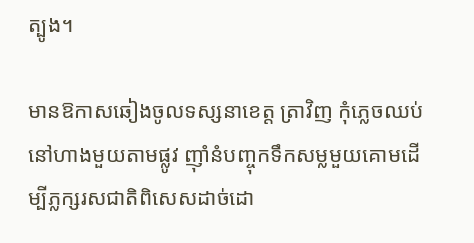ត្បូង។

មានឱកាសឆៀងចូលទស្សនាខេត្ត ត្រាវិញ កុំភ្លេចឈប់នៅហាងមួយតាមផ្លូវ ញ៉ាំនំបញ្ចុកទឹកសម្លមួយគោមដើម្បីភ្លក្សរសជាតិពិសេសដាច់ដោ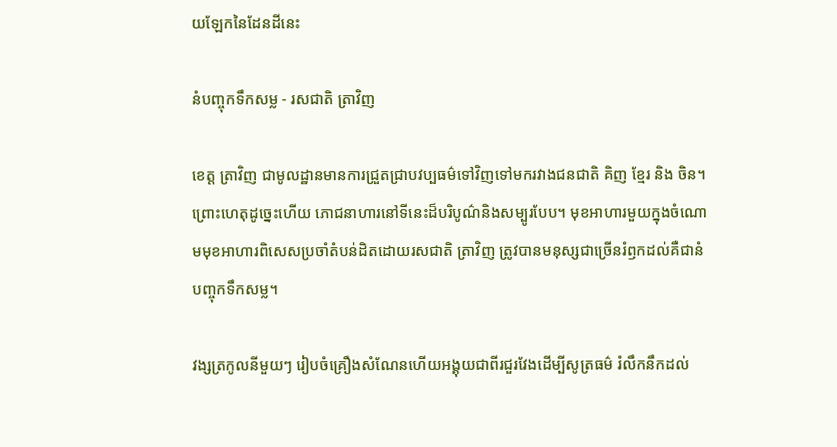យឡែកនៃដែនដីនេះ

នំបញ្ចុកទឹកសម្ល - រសជាតិ ត្រាវិញ

ខេត្ត ត្រាវិញ ជាមូលដ្ឋានមានការជ្រួតជ្រាបវប្បធម៌ទៅវិញទៅមករវាងជនជាតិ គិញ ខ្មែរ និង ចិន។ ព្រោះហេតុដូច្នេះហើយ ភោជនាហារនៅទីនេះដ៏បរិបូណ៌និងសម្បូរបែប។ មុខអាហារមួយក្នុងចំណោមមុខអាហារពិសេសប្រចាំតំបន់ដិតដោយរសជាតិ ត្រាវិញ ត្រូវបានមនុស្សជាច្រើនរំឭកដល់គឺជានំបញ្ចុកទឹកសម្ល។

វង្សត្រកូលនីមួយៗ រៀបចំគ្រឿងសំណែនហើយអង្គុយជាពីរជួរវែងដើម្បីសូត្រធម៌ រំលឹកនឹកដល់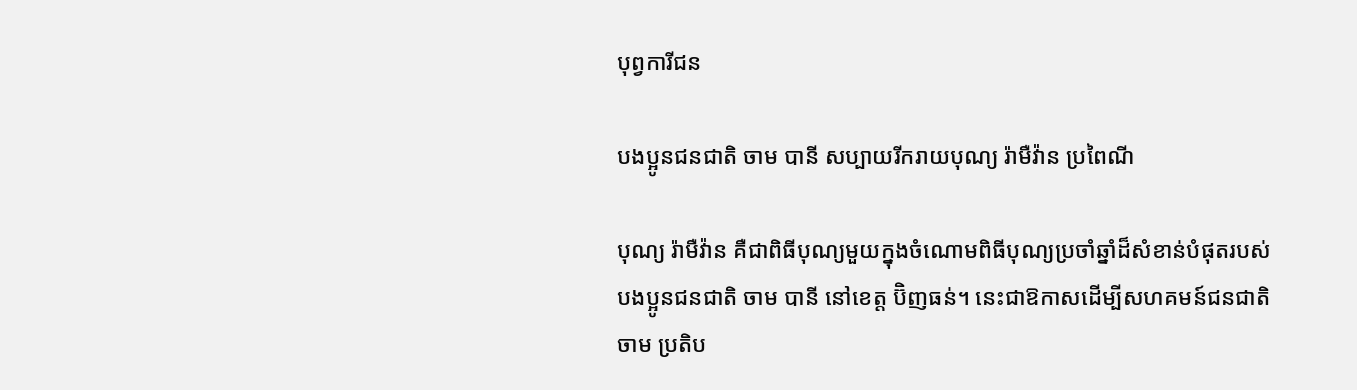បុព្វការីជន

បងប្អូនជនជាតិ ចាម បានី សប្បាយរីករាយបុណ្យ រ៉ាមឺវ៉ាន ប្រពៃណី

បុណ្យ រ៉ាមឺវ៉ាន គឺជាពិធីបុណ្យមួយក្នុងចំណោមពិធីបុណ្យប្រចាំឆ្នាំដ៏សំខាន់បំផុតរបស់បងប្អូនជនជាតិ ចាម បានី នៅខេត្ត ប៊ិញធន់។ នេះជាឱកាសដើម្បីសហគមន៍ជនជាតិ ចាម ប្រតិប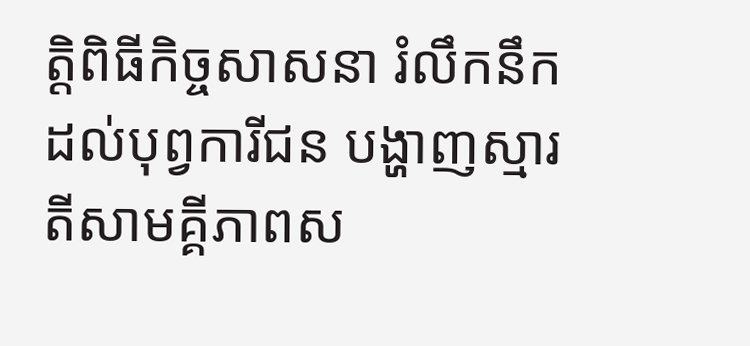ត្តិពិធីកិច្ចសាសនា រំលឹកនឹកដល់បុព្វការីជន បង្ហាញស្មារតីសាមគ្គីភាពស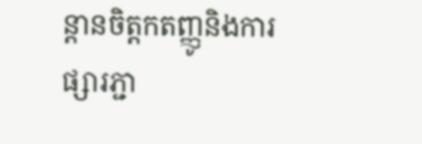ន្តានចិត្តកតញ្ញូនិងការផ្សារភ្ជា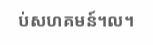ប់សហគមន៍។ល។